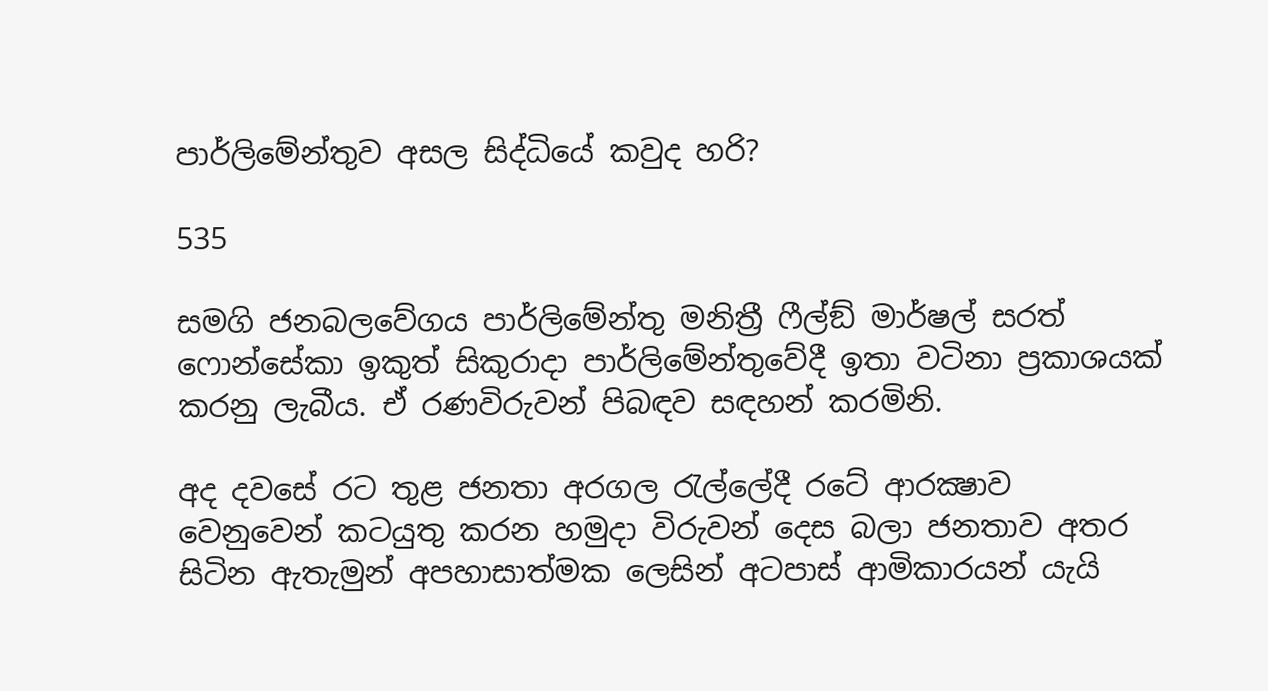පාර්ලිමේන්තුව අසල සිද්ධියේ කවුද හරි?

535

සමගි ජනබලවේගය පාර්ලිමේන්තු මනිත්‍රී ෆීල්ඞ් මාර්ෂල් සරත් ෆොන්සේකා ඉකුත් සිකුරාදා පාර්ලිමේන්තුවේදී ඉතා වටිනා ප්‍රකාශයක් කරනු ලැබීය. ඒ රණවිරුවන් පිබඳව සඳහන් කරමිනි.

අද දවසේ රට තුළ ජනතා අරගල රැල්ලේදී රටේ ආරක්‍ෂාව වෙනුවෙන් කටයුතු කරන හමුදා විරුවන් දෙස බලා ජනතාව අතර සිටින ඇතැමුන් අපහාසාත්මක ලෙසින් අටපාස් ආමිකාරයන් යැයි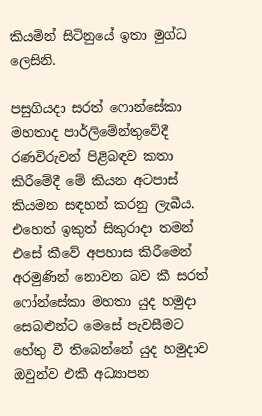කියමින් සිටිනුයේ ඉතා මුග්ධ ලෙසිනි.

පසුගියදා සරත් ෆොන්සේකා මහතාද පාර්ලිමේන්තුවේදී රණවිරුවන් පිළිබඳව කතා කිරීමේදී මේ කියන අටපාස් කියමන සඳහන් කරනු ලැබීය. එහෙත් ඉකුත් සිකුරාදා තමන් එසේ කීවේ අපහාස කිරීමෙන් අරමුණින් නොවන බව කී සරත් ෆෝන්සේකා මහතා යුද හමුදා සෙබළුන්ට මෙසේ පැවසීමට හේතු වී තිබෙන්නේ යුද හමුදාව ඔවුන්ව එකී අධ්‍යාපන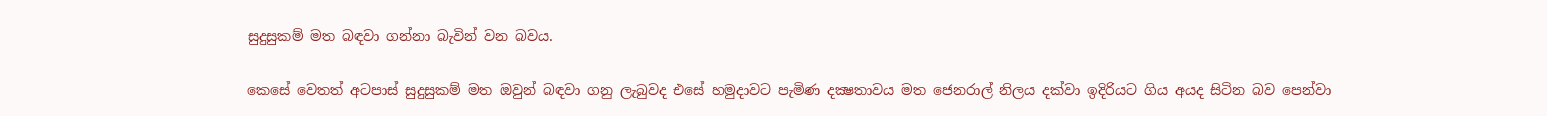සුදුසුකම් මත බඳවා ගන්නා බැවින් වන බවය.

කෙසේ වෙතත් අටපාස් සුදුසුකම් මත ඔවුන් බඳවා ගනු ලැබුවද එසේ හමුදාවට පැමිණ දක්‍ෂතාවය මත ජෙනරාල් නිලය දක්වා ඉදිරියට ගිය අයද සිටින බව පෙන්වා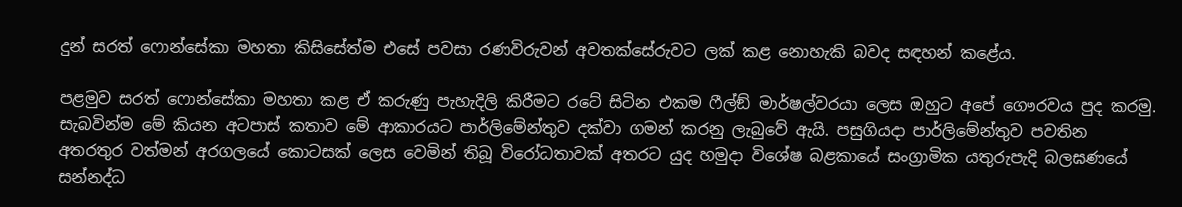දුන් සරත් ෆොන්සේකා මහතා කිසිසේත්ම එසේ පවසා රණවිරුවන් අවතක්සේරුවට ලක් කළ නොහැකි බවද සඳහන් කළේය.

පළමුව සරත් ෆොන්සේකා මහතා කළ ඒ කරුණු පැහැදිලි කිරීමට රටේ සිටින එකම ෆීල්ඞ් මාර්ෂල්වරයා ලෙස ඔහුට අපේ ගෞරවය පුද කරමු. සැබවින්ම මේ කියන අටපාස් කතාව මේ ආකාරයට පාර්ලිමේන්තුව දක්වා ගමන් කරනු ලැබුවේ ඇයි. පසුගියදා පාර්ලිමේන්තුව පවතින අතරතුර වත්මන් අරගලයේ කොටසක් ලෙස වෙමින් තිබූ විරෝධතාවක් අතරට යුද හමුදා විශේෂ බළකායේ සංග්‍රාමික යතුරුපැදි බලඝණයේ සන්නද්ධ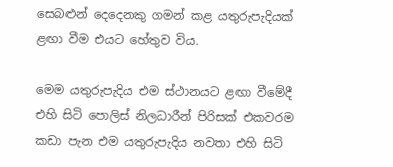සෙබළුන් දෙදෙනකු ගමන් කළ යතුරුපැදියක් ළඟා වීම එයට හේතුව විය.

මෙම යතුරුපැදිය එම ස්ථානයට ළඟා වීමේදී එහි සිටි පොලිස් නිලධාරීන් පිරිසක් එකවරම කඩා පැන එම යතුරුපැදිය නවතා එහි සිටි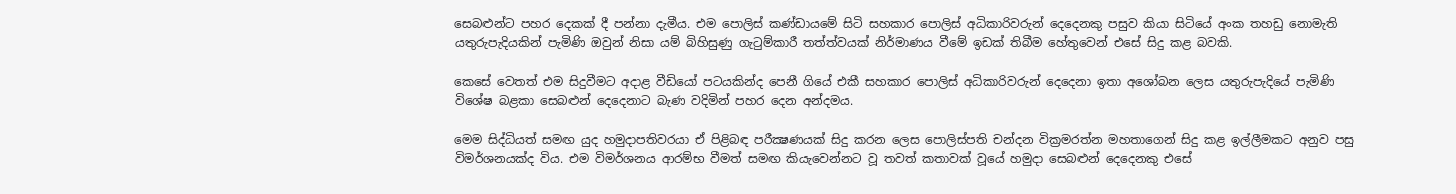සෙබළුන්ට පහර දෙකක් දී පන්නා දැමීය. එම පොලිස් කණ්ඩායමේ සිටි සහකාර පොලිස් අධිකාරිවරුන් දෙදෙනකු පසුව කියා සිටියේ අංක තහඩු නොමැති යතුරුපැදියකින් පැමිණි ඔවුන් නිසා යම් බිහිසුණු ගැටුම්කාරී තත්ත්වයක් නිර්මාණය වීමේ ඉඩක් තිබීම හේතුවෙන් එසේ සිදු කළ බවකි.

කෙසේ වෙතත් එම සිදුවීමට අදාළ වීඩියෝ පටයකින්ද පෙනී ගියේ එකී සහකාර පොලිස් අධිකාරිවරුන් දෙදෙනා ඉතා අශෝබන ලෙස යතුරුපැදියේ පැමිණි විශේෂ බළකා සෙබළුන් දෙදෙනාට බැණ වදිමින් පහර දෙන අන්දමය.

මෙම සිද්ධියත් සමඟ යුද හමුදාපතිවරයා ඒ පිළිබඳ පරීක්‍ෂණයක් සිදු කරන ලෙස පොලිස්පති චන්දන වික්‍රමරත්න මහතාගෙන් සිදු කළ ඉල්ලීමකට අනුව පසු විමර්ශනයක්ද විය. එම විමර්ශනය ආරම්භ වීමත් සමඟ කියැවෙන්නට වූ තවත් කතාවක් වූයේ හමුදා සෙබළුන් දෙදෙනකු එසේ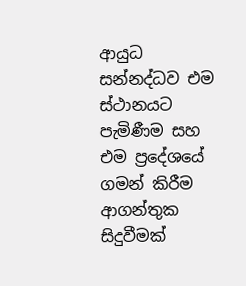ආයුධ සන්නද්ධව එම ස්ථානයට පැමිණීම සහ එම ප්‍රදේශයේ ගමන් කිරීම ආගන්තුක සිදුවීමක්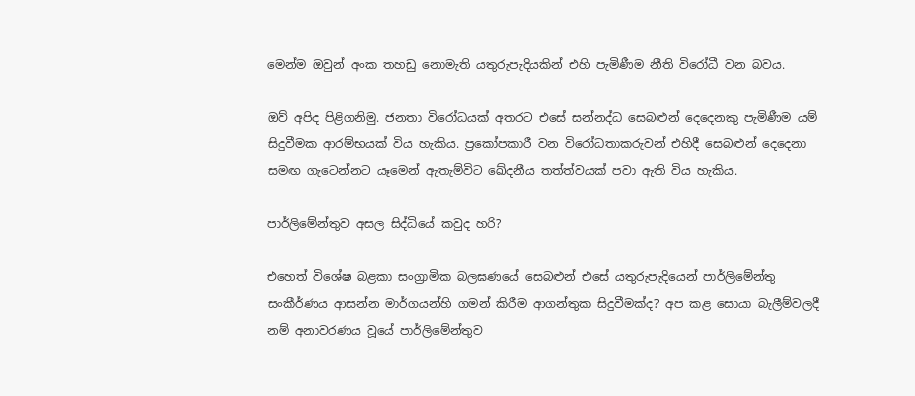මෙන්ම ඔවුන් අංක තහඩු නොමැති යතුරුපැදියකින් එහි පැමිණීම නීති විරෝධී වන බවය.

ඔව් අපිද පිළිගනිමු. ජනතා විරෝධයක් අතරට එසේ සන්නද්ධ සෙබළුන් දෙදෙනකු පැමිණීම යම් සිදුවීමක ආරම්භයක් විය හැකිය. ප්‍රකෝපකාරී වන විරෝධතාකරුවන් එහිදී සෙබළුන් දෙදෙනා සමඟ ගැටෙන්නට යෑමෙන් ඇතැම්විට ඛේදනීය තත්ත්වයක් පවා ඇති විය හැකිය.

පාර්ලිමේන්තුව අසල සිද්ධියේ කවුද හරි?

එහෙත් විශේෂ බළකා සංග්‍රාමික බලඝණයේ සෙබළුන් එසේ යතුරුපැදියෙන් පාර්ලිමේන්තු සංකීර්ණය ආසන්න මාර්ගයන්හි ගමන් කිරීම ආගන්තුක සිදුවීමක්ද? අප කළ සොයා බැලීම්වලදී නම් අනාවරණය වූයේ පාර්ලිමේන්තුව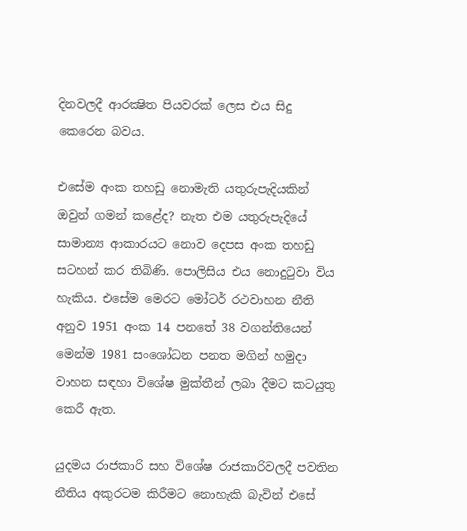දිනවලදී ආරක්‍ෂිත පියවරක් ලෙස එය සිදු කෙරෙන බවය.

එසේම අංක තහඩු නොමැති යතුරුපැදියකින් ඔවුන් ගමන් කළේද? නැත එම යතුරුපැදියේ සාමාන්‍ය ආකාරයට නොව දෙපස අංක තහඩු සටහන් කර තිබිණි. පොලිසිය එය නොදුටුවා විය හැකිය. එසේම මෙරට මෝටර් රථවාහන නීති අනුව 1951 අංක 14 පනතේ 38 වගන්තියෙන් මෙන්ම 1981 සංශෝධන පනත මගින් හමුදා වාහන සඳහා විශේෂ මුක්තීන් ලබා දීමට කටයුතු කෙරී ඇත.

යුදමය රාජකාරි සහ විශේෂ රාජකාරිවලදී පවතින නීතිය අකුරටම කිරීමට නොහැකි බැවින් එසේ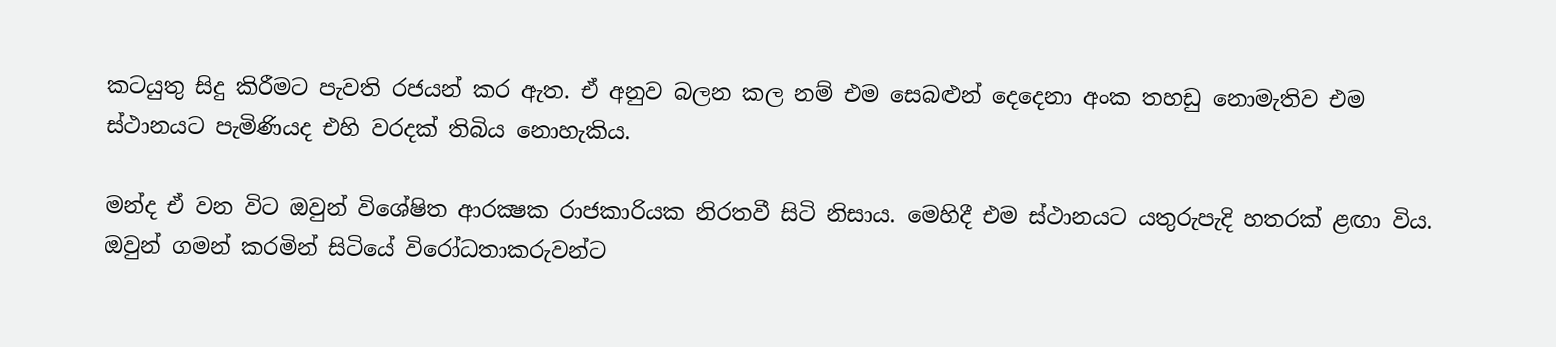කටයුතු සිදු කිරීමට පැවති රජයන් කර ඇත. ඒ අනුව බලන කල නම් එම සෙබළුන් දෙදෙනා අංක තහඩු නොමැතිව එම ස්ථානයට පැමිණියද එහි වරදක් තිබිය නොහැකිය.

මන්ද ඒ වන විට ඔවුන් විශේෂිත ආරක්‍ෂක රාජකාරියක නිරතවී සිටි නිසාය. මෙහිදී එම ස්ථානයට යතුරුපැදි හතරක් ළඟා විය. ඔවුන් ගමන් කරමින් සිටියේ විරෝධතාකරුවන්ට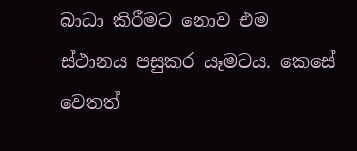බාධා කිරීමට නොව එම ස්ථානය පසුකර යෑමටය. කෙසේ වෙතත්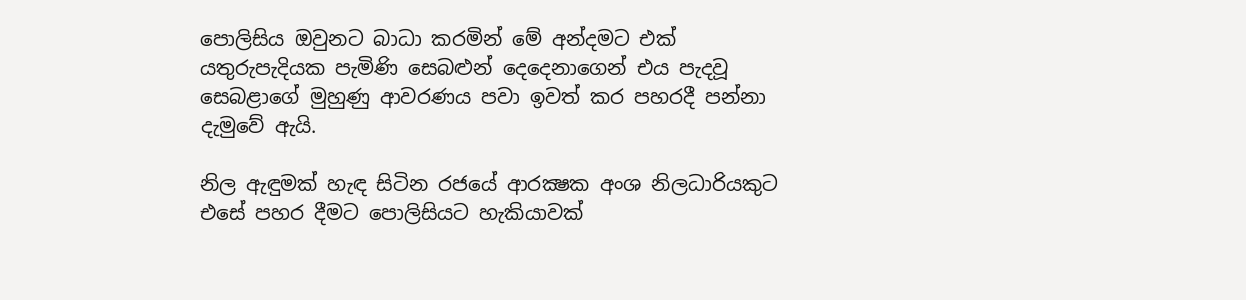පොලිසිය ඔවුනට බාධා කරමින් මේ අන්දමට එක් යතුරුපැදියක පැමිණි සෙබළුන් දෙදෙනාගෙන් එය පැදවූ සෙබළාගේ මුහුණු ආවරණය පවා ඉවත් කර පහරදී පන්නා දැමුවේ ඇයි.

නිල ඇඳුමක් හැඳ සිටින රජයේ ආරක්‍ෂක අංශ නිලධාරියකුට එසේ පහර දීමට පොලිසියට හැකියාවක්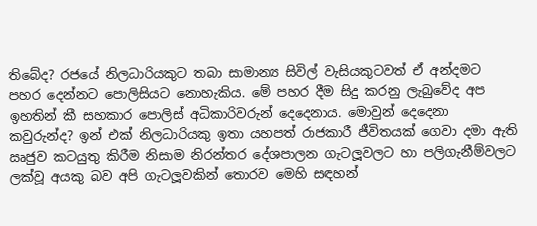තිබේද? රජයේ නිලධාරියකුට තබා සාමාන්‍ය සිවිල් වැසියකුටවත් ඒ අන්දමට පහර දෙන්නට පොලිසියට නොහැකිය. මේ පහර දීම සිදු කරනු ලැබුවේද අප ඉහතින් කී සහකාර පොලිස් අධිකාරිවරුන් දෙදෙනාය. මොවුන් දෙදෙනා කවුරුන්ද? ඉන් එක් නිලධාරියකු ඉතා යහපත් රාජකාරී ජීවිතයක් ගෙවා දමා ඇති ඍජුව කටයුතු කිරීම නිසාම නිරන්තර දේශපාලන ගැටලූවලට හා පලිගැනීම්වලට ලක්වූ අයකු බව අපි ගැටලූවකින් තොරව මෙහි සඳහන්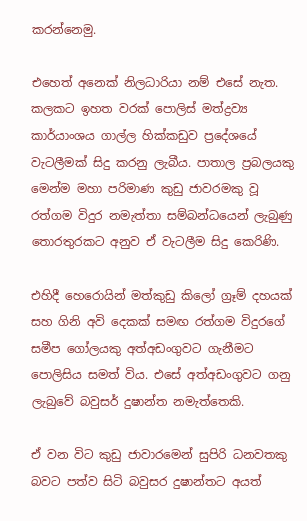කරන්නෙමු.

එහෙත් අනෙක් නිලධාරියා නම් එසේ නැත. කලකට ඉහත වරක් පොලිස් මත්ද්‍රව්‍ය කාර්යාංශය ගාල්ල හික්කඩුව ප්‍රදේශයේ වැටලීමක් සිදු කරනු ලැබීය. පාතාල ප්‍රබලයකු මෙන්ම මහා පරිමාණ කුඩු ජාවරමකු වූ රත්ගම විදුර නමැත්තා සම්බන්ධයෙන් ලැබුණු තොරතුරකට අනුව ඒ වැටලීම සිදු කෙරිණි.

එහිදී හෙරොයින් මත්කුඩු කිලෝ ග්‍රෑම් දහයක් සහ ගිනි අවි දෙකක් සමඟ රත්ගම විදුරගේ සමීප ගෝලයකු අත්අඩංගුවට ගැනීමට පොලිසිය සමත් විය. එසේ අත්අඩංගුවට ගනු ලැබුවේ බවුසර් දුෂාන්ත නමැත්තෙකි.

ඒ වන විට කුඩු ජාවාරමෙන් සුපිරි ධනවතකු බවට පත්ව සිටි බවුසර දුෂාන්තට අයත්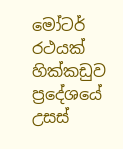මෝටර් රථයක් හික්කඩුව ප්‍රදේශයේ උසස්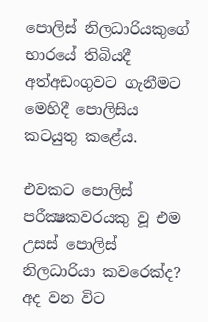පොලිස් නිලධාරියකුගේ භාරයේ තිබියදී අත්අඩංගුවට ගැනීමට මෙහිදී පොලිසිය කටයුතු කළේය.

එවකට පොලිස් පරීක්‍ෂකවරයකු වූ එම උසස් පොලිස් නිලධාරියා කවරෙක්ද? අද වන විට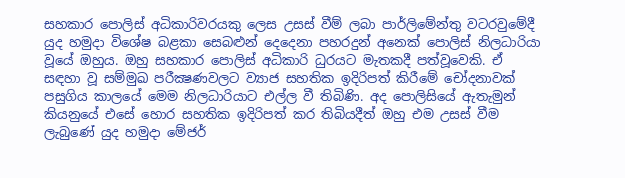සහකාර පොලිස් අධිකාරිවරයකු ලෙස උසස් වීම් ලබා පාර්ලිමේන්තු වටරවුමේදී යුද හමුදා විශේෂ බළකා සෙබළුන් දෙදෙනා පහරදුන් අනෙක් පොලිස් නිලධාරියා වූයේ ඔහුය. ඔහු සහකාර පොලිස් අධිකාරි ධුරයට මැතකදී පත්වූවෙකි. ඒ සඳහා වූ සම්මුඛ පරීක්‍ෂණවලට ව්‍යාජ සහතික ඉදිරිපත් කිරීමේ චෝදනාවක් පසුගිය කාලයේ මෙම නිලධාරියාට එල්ල වී තිබිණි. අද පොලිසියේ ඇතැමුන් කියනුයේ එසේ හොර සහතික ඉදිරිපත් කර තිබියදීත් ඔහු එම උසස් වීම ලැබුණේ යුද හමුදා මේජර්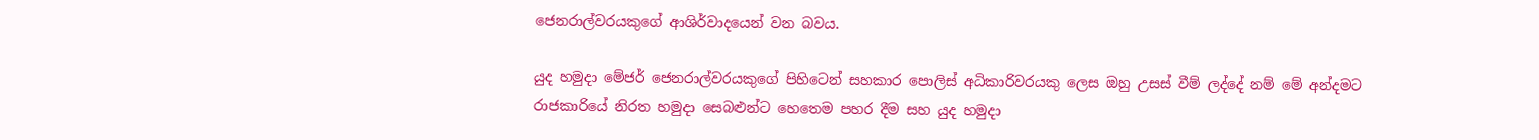ජෙනරාල්වරයකුගේ ආශිර්වාදයෙන් වන බවය.

යුද හමුදා මේජර් ජෙනරාල්වරයකුගේ පිහිටෙන් සහකාර පොලිස් අධිකාරිවරයකු ලෙස ඔහු උසස් වීම් ලද්දේ නම් මේ අන්දමට රාජකාරියේ නිරත හමුදා සෙබළුන්ට හෙතෙම පහර දීම සහ යුද හමුදා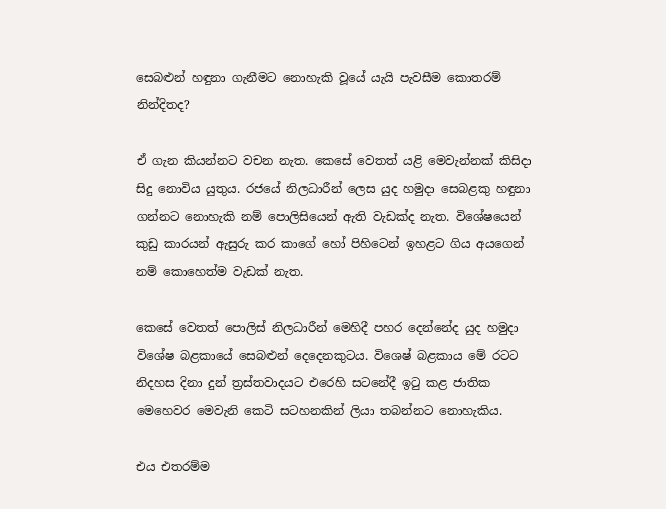සෙබළුන් හඳුනා ගැනීමට නොහැකි වූයේ යැයි පැවසීම කොතරම් නින්දිතද?

ඒ ගැන කියන්නට වචන නැත. කෙසේ වෙතත් යළි මෙවැන්නක් කිසිදා සිදු නොවිය යුතුය. රජයේ නිලධාරීන් ලෙස යුද හමුදා සෙබළකු හඳුනා ගන්නට නොහැකි නම් පොලිසියෙන් ඇති වැඩක්ද නැත. විශේෂයෙන් කුඩු කාරයන් ඇසුරු කර කාගේ හෝ පිහිටෙන් ඉහළට ගිය අයගෙන් නම් කොහෙත්ම වැඩක් නැත.

කෙසේ වෙතත් පොලිස් නිලධාරීන් මෙහිදී පහර දෙන්නේද යුද හමුදා විශේෂ බළකායේ සෙබළුන් දෙදෙනකුටය. විශෙෂ් බළකාය මේ රටට නිදහස දිනා දුන් ත්‍රස්තවාදයට එරෙහි සටනේදී ඉටු කළ ජාතික මෙහෙවර මෙවැනි කෙටි සටහනකින් ලියා තබන්නට නොහැකිය.

එය එතරම්ම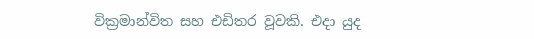වික්‍රමාන්විත සහ එඩිතර වූවකි. එදා යුද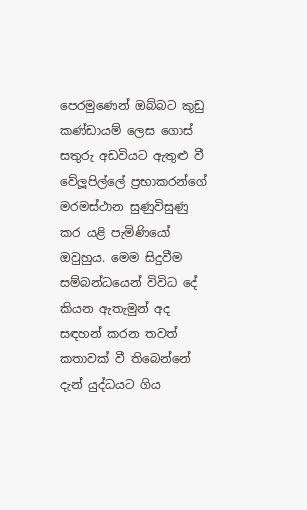පෙරමුණෙන් ඔබ්බට කුඩු කණ්ඩායම් ලෙස ගොස් සතුරු අඩවියට ඇතුළු වී වේලූපිල්ලේ ප්‍රභාකරන්ගේ මරමස්ථාන සුණුවිසුණු කර යළි පැමිණියෝ ඔවුහුය. මෙම සිදුවීම සම්බන්ධයෙන් විවිධ දේ කියන ඇතැමුන් අද සඳහන් කරන තවත් කතාවක් වී තිබෙන්නේ දැන් යුද්ධයට ගිය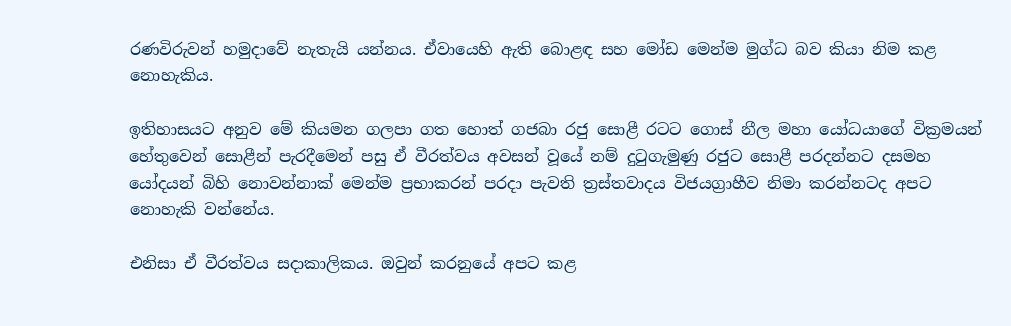රණවිරුවන් හමුදාවේ නැතැයි යන්නය. ඒවායෙහි ඇති බොළඳ සහ මෝඩ මෙන්ම මුග්ධ බව කියා නිම කළ නොහැකිය.

ඉතිහාසයට අනුව මේ කියමන ගලපා ගත හොත් ගජබා රජු සොළී රටට ගොස් නීල මහා යෝධයාගේ වික්‍රමයන් හේතුවෙන් සොළීන් පැරදීමෙන් පසු ඒ වීරත්වය අවසන් වූයේ නම් දුටුගැමුණු රජුට සොළී පරදන්නට දසමහ යෝදයන් බිහි නොවන්නාක් මෙන්ම ප්‍රභාකරන් පරදා පැවති ත්‍රස්තවාදය විජයග්‍රාහීව නිමා කරන්නටද අපට නොහැකි වන්නේය.

එනිසා ඒ වීරත්වය සදාකාලිකය. ඔවුන් කරනුයේ අපට කළ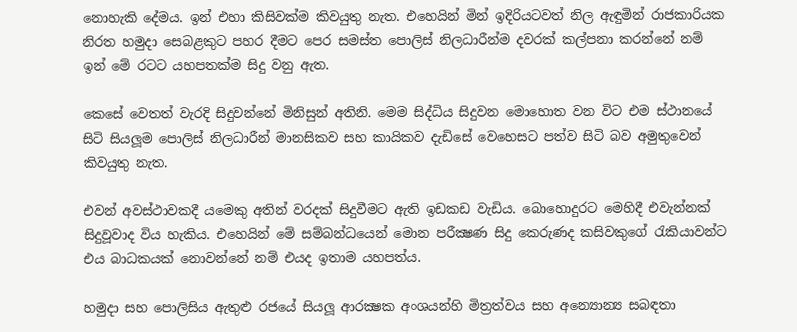නොහැකි දේමය. ඉන් එහා කිසිවක්ම කිවයුතු නැත. එහෙයින් මින් ඉදිරියටවත් නිල ඇඳුමින් රාජකාරියක නිරත හමුදා සෙබළකුට පහර දීමට පෙර සමස්ත පොලිස් නිලධාරීන්ම දවරක් කල්පනා කරන්නේ නම් ඉන් මේ රටට යහපතක්ම සිදු වනු ඇත.

කෙසේ වෙතත් වැරදි සිදුවන්නේ මිනිසුන් අතිනි. මෙම සිද්ධිය සිදුවන මොහොත වන විට එම ස්ථානයේ සිටි සියලූම පොලිස් නිලධාරීන් මානසිකව සහ කායිකව දැඩිසේ වෙහෙසට පත්ව සිටි බව අමුතුවෙන් කිවයුතු නැත.

එවන් අවස්ථාවකදී යමෙකු අතින් වරදක් සිදුවීමට ඇති ඉඩකඩ වැඩිය. බොහොදුරට මෙහිදී එවැන්නක් සිදුවූවාද විය හැකිය. එහෙයින් මේ සම්බන්ධයෙන් මොන පරීක්‍ෂණ සිදු කෙරුණද කසිවකුගේ රැකියාවන්ට එය බාධකයක් නොවන්නේ නම් එයද ඉතාම යහපත්ය.

හමුදා සහ පොලිසිය ඇතුළු රජයේ සියලූ ආරක්‍ෂක අංශයන්හි මිත්‍රත්වය සහ අන්‍යොන්‍ය සබඳතා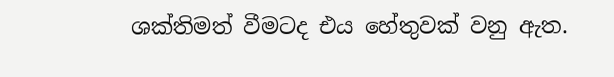ශක්තිමත් වීමටද එය හේතුවක් වනු ඇත.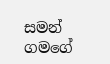සමන් ගමගේ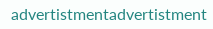advertistmentadvertistment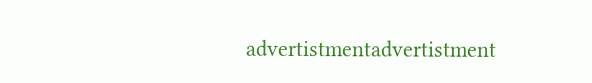advertistmentadvertistment